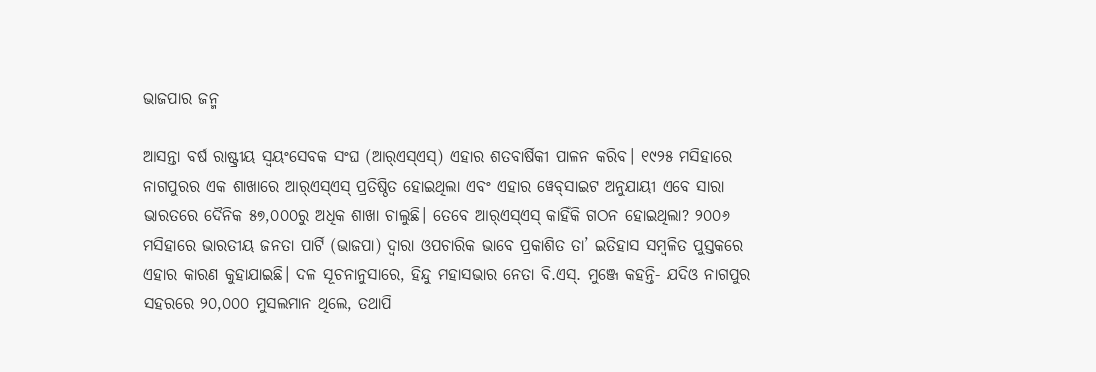ଭାଜପାର ଜନ୍ମ

ଆସନ୍ତା ବର୍ଷ ରାଷ୍ଟ୍ରୀୟ ସ୍ବୟଂସେବକ ସଂଘ (ଆର୍‌ଏସ୍‌ଏସ୍‌) ଏହାର ଶତବାର୍ଷିକୀ ପାଳନ କରିବ। ୧୯୨୫ ମସିହାରେ ନାଗପୁରର ଏକ ଶାଖାରେ ଆର୍‌ଏସ୍‌ଏସ୍‌ ପ୍ରତିଷ୍ଠିତ ହୋଇଥିଲା ଏବଂ ଏହାର ୱେବ୍‌ସାଇଟ ଅନୁଯାୟୀ ଏବେ ସାରା ଭାରତରେ ଦୈନିକ ୫୭,୦୦୦ରୁ ଅଧିକ ଶାଖା ଚାଲୁଛି। ତେବେ ଆର୍‌ଏସ୍‌ଏସ୍‌ କାହିଁକି ଗଠନ ହୋଇଥିଲା? ୨୦୦୬ ମସିହାରେ ଭାରତୀୟ ଜନତା ପାର୍ଟି (ଭାଜପା) ଦ୍ୱାରା ଓପଚାରିକ ଭାବେ ପ୍ରକାଶିତ ତା’ ଇତିହାସ ସମ୍ବଳିତ ପୁସ୍ତକରେ ଏହାର କାରଣ କୁହାଯାଇଛି। ଦଳ ସୂଚନାନୁସାରେ, ହିନ୍ଦୁ ମହାସଭାର ନେତା ବି.ଏସ୍‌. ମୁଞ୍ଜେ କହନ୍ତି- ଯଦିଓ ନାଗପୁର ସହରରେ ୨୦,୦୦୦ ମୁସଲମାନ ଥିଲେ, ତଥାପି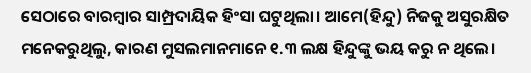ସେଠାରେ ବାରମ୍ବାର ସାମ୍ପ୍ରଦାୟିକ ହିଂସା ଘଟୁଥିଲା। ଆମେ(ହିନ୍ଦୁ) ନିଜକୁ ଅସୁରକ୍ଷିତ ମନେକରୁଥିଲୁ, କାରଣ ମୁସଲମାନମାନେ ୧.୩ ଲକ୍ଷ ହିନ୍ଦୁଙ୍କୁ ଭୟ କରୁ ନ ଥିଲେ।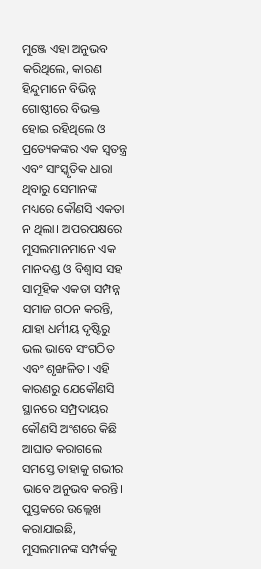ମୁଞ୍ଜେ ଏହା ଅନୁଭବ କରିଥିଲେ, କାରଣ ହିନ୍ଦୁମାନେ ବିଭିନ୍ନ ଗୋଷ୍ଠୀରେ ବିଭକ୍ତ ହୋଇ ରହିଥିଲେ ଓ ପ୍ରତ୍ୟେକଙ୍କର ଏକ ସ୍ବତନ୍ତ୍ର ଏବଂ ସାଂସ୍କୃତିକ ଧାରା ଥିବାରୁ ସେମାନଙ୍କ ମଧ୍ୟରେ କୌଣସି ଏକତା ନ ଥିଲା। ଅପରପକ୍ଷରେ ମୁସଲମାନମାନେ ଏକ ମାନଦଣ୍ଡ ଓ ବିଶ୍ୱାସ ସହ ସାମୂହିକ ଏକତା ସମ୍ପନ୍ନ ସମାଜ ଗଠନ କରନ୍ତି, ଯାହା ଧର୍ମୀୟ ଦୃଷ୍ଟିରୁ ଭଲ ଭାବେ ସଂଗଠିତ ଏବଂ ଶୃଙ୍ଖଳିତ। ଏହି କାରଣରୁ ଯେକୌଣସି ସ୍ଥାନରେ ସମ୍ପ୍ରଦାୟର କୌଣସି ଅଂଶରେ କିଛି ଆଘାତ କରାଗଲେ ସମସ୍ତେ ତାହାକୁ ଗଭୀର ଭାବେ ଅନୁଭବ କରନ୍ତି।
ପୁସ୍ତକରେ ଉଲ୍ଲେଖ କରାଯାଇଛି, ମୁସଲମାନଙ୍କ ସମ୍ପର୍କକୁ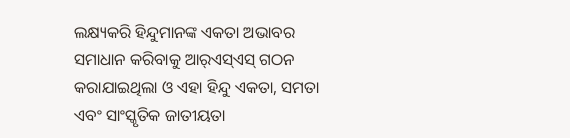ଲକ୍ଷ୍ୟକରି ହିନ୍ଦୁମାନଙ୍କ ଏକତା ଅଭାବର ସମାଧାନ କରିବାକୁ ଆର୍‌ଏସ୍‌ଏସ୍‌ ଗଠନ କରାଯାଇଥିଲା ଓ ଏହା ହିନ୍ଦୁ ଏକତା, ସମତା ଏବଂ ସାଂସ୍କୃତିକ ଜାତୀୟତା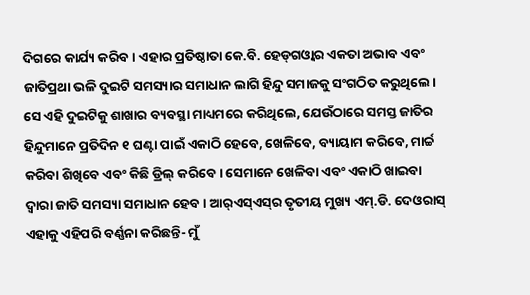ଦିଗରେ କାର୍ଯ୍ୟ କରିବ। ଏହାର ପ୍ରତିଷ୍ଠାତା କେ.ବି. ହେଡ୍‌ଗଓ୍ବାର ଏକତା ଅଭାବ ଏବଂ ଜାତିପ୍ରଥା ଭଳି ଦୁଇଟି ସମସ୍ୟାର ସମାଧାନ ଲାଗି ହିନ୍ଦୁ ସମାଜକୁ ସଂଗଠିତ କରୁଥିଲେ। ସେ ଏହି ଦୁଇଟିକୁ ଶାଖାର ବ୍ୟବସ୍ଥା ମାଧ୍ୟମରେ କରିଥିଲେ, ଯେଉଁଠାରେ ସମସ୍ତ ଜାତିର ହିନ୍ଦୁମାନେ ପ୍ରତିଦିନ ୧ ଘଣ୍ଟା ପାଇଁ ଏକାଠି ହେବେ, ଖେଳିବେ, ବ୍ୟାୟାମ କରିବେ, ମାର୍ଚ୍ଚ କରିବା ଶିଖିବେ ଏବଂ କିଛି ଡ୍ରିଲ୍‌ କରିବେ। ସେମାନେ ଖେଳିବା ଏବଂ ଏକାଠି ଖାଇବା ଦ୍ୱାରା ଜାତି ସମସ୍ୟା ସମାଧାନ ହେବ। ଆର୍‌ଏସ୍‌ଏସ୍‌ର ତୃତୀୟ ମୁଖ୍ୟ ଏମ୍‌.ଡି. ଦେଓରାସ୍‌ ଏହାକୁ ଏହିପରି ବର୍ଣ୍ଣନା କରିଛନ୍ତି- ମୁଁ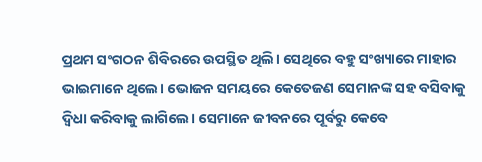ପ୍ରଥମ ସଂଗଠନ ଶିବିରରେ ଉପସ୍ଥିତ ଥିଲି। ସେଥିରେ ବହୁ ସଂଖ୍ୟାରେ ମାହାର ଭାଇମାନେ ଥିଲେ। ଭୋଜନ ସମୟରେ କେତେଜଣ ସେମାନଙ୍କ ସହ ବସିବାକୁ ଦ୍ୱିଧା କରିବାକୁ ଲାଗିଲେ। ସେମାନେ ଜୀବନରେ ପୂର୍ବରୁ କେବେ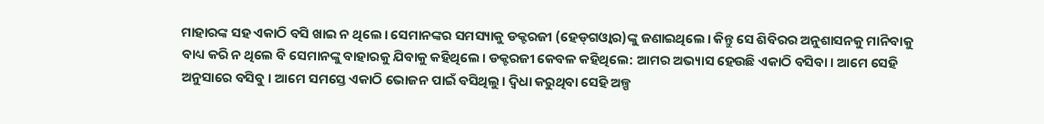ମାହାରଙ୍କ ସହ ଏକାଠି ବସି ଖାଇ ନ ଥିଲେ। ସେମାନଙ୍କର ସମସ୍ୟାକୁ ଡକ୍ଟରଜୀ (ହେଡ୍‌ଗଓ୍ବାର)ଙ୍କୁ ଜଣାଇଥିଲେ। କିନ୍ତୁ ସେ ଶିବିରର ଅନୁଶାସନକୁ ମାନିବାକୁ ବାଧ୍ୟ କରି ନ ଥିଲେ ବି ସେମାନଙ୍କୁ ବାହାରକୁ ଯିବାକୁ କହିଥିଲେ। ଡକ୍ଟରଜୀ କେବଳ କହିଥିଲେ: ଆମର ଅଭ୍ୟାସ ହେଉଛି ଏକାଠି ବସିବା। ଆମେ ସେହି ଅନୁସାରେ ବସିବୁ। ଆମେ ସମସ୍ତେ ଏକାଠି ଭୋଜନ ପାଇଁ ବସିଥିଲୁ। ଦ୍ୱିଧା କରୁଥିବା ସେହି ଅଳ୍ପ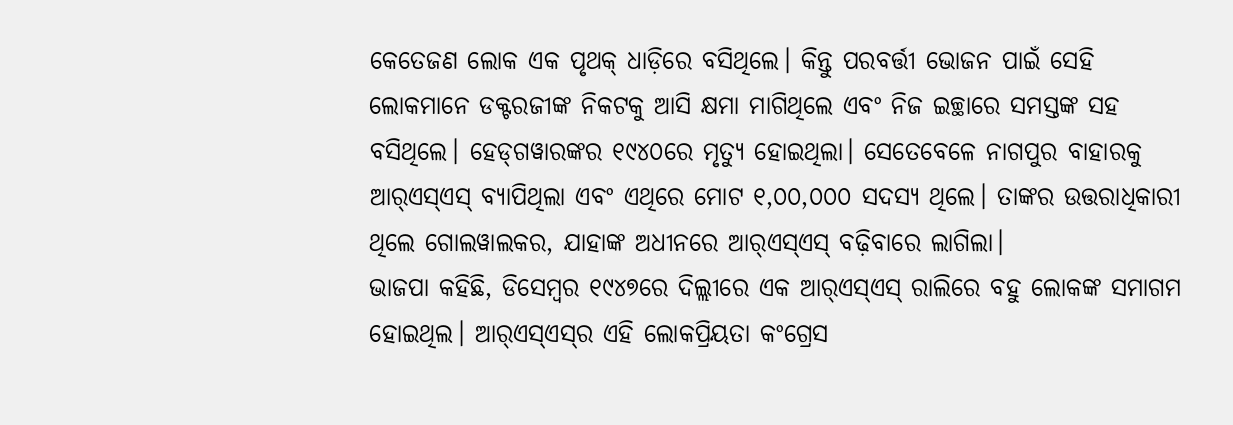କେତେଜଣ ଲୋକ ଏକ ପୃଥକ୍‌ ଧାଡ଼ିରେ ବସିଥିଲେ। କିନ୍ତୁ ପରବର୍ତ୍ତୀ ଭୋଜନ ପାଇଁ ସେହି ଲୋକମାନେ ଡକ୍ଟରଜୀଙ୍କ ନିକଟକୁ ଆସି କ୍ଷମା ମାଗିଥିଲେ ଏବଂ ନିଜ ଇଚ୍ଛାରେ ସମସ୍ତଙ୍କ ସହ ବସିଥିଲେ। ହେଡ୍‌ଗୱାରଙ୍କର ୧୯୪୦ରେ ମୃତ୍ୟୁ ହୋଇଥିଲା। ସେତେବେଳେ ନାଗପୁର ବାହାରକୁ ଆର୍‌ଏସ୍‌ଏସ୍‌ ବ୍ୟାପିଥିଲା ଏବଂ ଏଥିରେ ମୋଟ ୧,୦୦,୦୦୦ ସଦସ୍ୟ ଥିଲେ। ତାଙ୍କର ଉତ୍ତରାଧିକାରୀ ଥିଲେ ଗୋଲୱାଲକର, ଯାହାଙ୍କ ଅଧୀନରେ ଆର୍‌ଏସ୍‌ଏସ୍‌ ବଢ଼ିବାରେ ଲାଗିଲା।
ଭାଜପା କହିଛି, ଡିସେମ୍ବର ୧୯୪୭ରେ ଦିଲ୍ଲୀରେ ଏକ ଆର୍‌ଏସ୍‌ଏସ୍‌ ରାଲିରେ ବହୁ ଲୋକଙ୍କ ସମାଗମ ହୋଇଥିଲ। ଆର୍‌ଏସ୍‌ଏସ୍‌ର ଏହି ଲୋକପ୍ରିୟତା କଂଗ୍ରେସ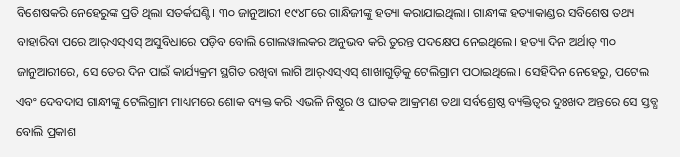ବିଶେଷକରି ନେହେରୁଙ୍କ ପ୍ରତି ଥିଲା ସତର୍କଘଣ୍ଟି। ୩୦ ଜାନୁଆରୀ ୧୯୪୮ରେ ଗାନ୍ଧିଜୀଙ୍କୁ ହତ୍ୟା କରାଯାଇଥିଲା। ଗାନ୍ଧୀଙ୍କ ହତ୍ୟାକାଣ୍ଡର ସବିଶେଷ ତଥ୍ୟ ବାହାରିବା ପରେ ଆର୍‌ଏସ୍‌ଏସ୍‌ ଅସୁବିଧାରେ ପଡ଼ିବ ବୋଲି ଗୋଲୱାଲକର ଅନୁଭବ କରି ତୁରନ୍ତ ପଦକ୍ଷେପ ନେଇଥିଲେ। ହତ୍ୟା ଦିନ ଅର୍ଥାତ୍‌ ୩୦ ଜାନୁଆରୀରେ, ସେ ତେର ଦିନ ପାଇଁ କାର୍ଯ୍ୟକ୍ରମ ସ୍ଥଗିତ ରଖିବା ଲାଗି ଆର୍‌ଏସ୍‌ଏସ୍‌ ଶାଖାଗୁଡ଼ିକୁ ଟେଲିଗ୍ରାମ ପଠାଇଥିଲେ। ସେହିଦିନ ନେହେରୁ, ପଟେଲ ଏବଂ ଦେବଦାସ ଗାନ୍ଧୀଙ୍କୁ ଟେଲିଗ୍ରାମ ମାଧ୍ୟମରେ ଶୋକ ବ୍ୟକ୍ତ କରି ଏଭଳି ନିଷ୍ଠୁର ଓ ଘାତକ ଆକ୍ରମଣ ତଥା ସର୍ବଶ୍ରେଷ୍ଠ ବ୍ୟକ୍ତିତ୍ୱର ଦୁଃଖଦ ଅନ୍ତରେ ସେ ସ୍ତବ୍ଧ ବୋଲି ପ୍ରକାଶ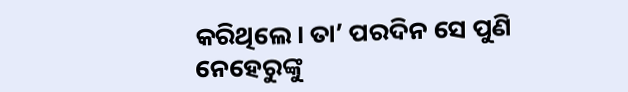କରିଥିଲେ। ତା’ ପରଦିନ ସେ ପୁଣି ନେହେରୁଙ୍କୁ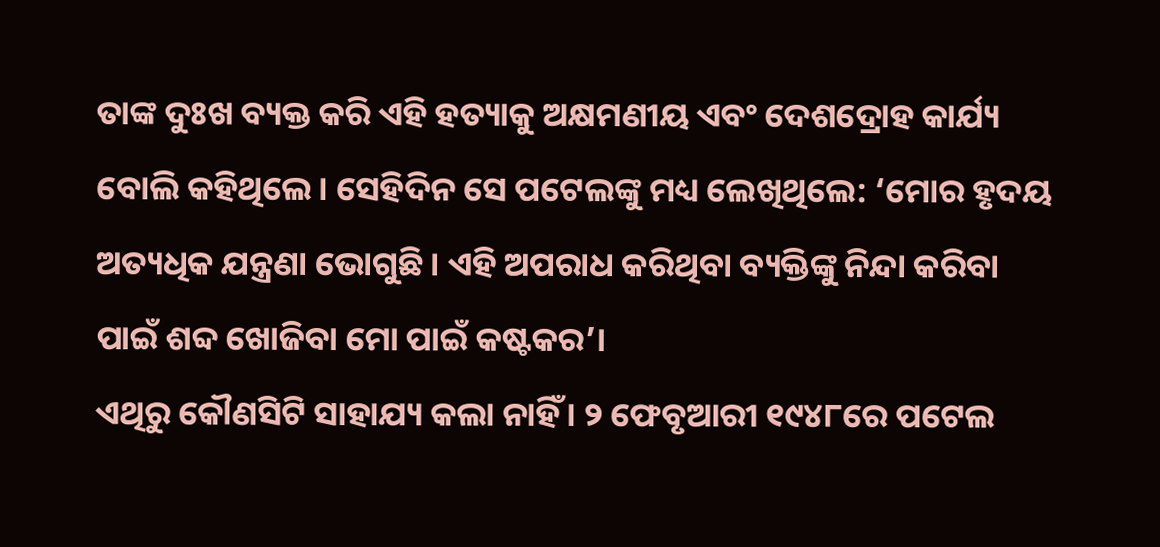ତାଙ୍କ ଦୁଃଖ ବ୍ୟକ୍ତ କରି ଏହି ହତ୍ୟାକୁ ଅକ୍ଷମଣୀୟ ଏବଂ ଦେଶଦ୍ରୋହ କାର୍ଯ୍ୟ ବୋଲି କହିଥିଲେ। ସେହିଦିନ ସେ ପଟେଲଙ୍କୁ ମଧ୍ୟ ଲେଖିଥିଲେ: ‘ମୋର ହୃଦୟ ଅତ୍ୟଧିକ ଯନ୍ତ୍ରଣା ଭୋଗୁଛି। ଏହି ଅପରାଧ କରିଥିବା ବ୍ୟକ୍ତିଙ୍କୁ ନିନ୍ଦା କରିବା ପାଇଁ ଶବ୍ଦ ଖୋଜିବା ମୋ ପାଇଁ କଷ୍ଟକର’।
ଏଥିରୁ କୌଣସିଟି ସାହାଯ୍ୟ କଲା ନାହିଁ। ୨ ଫେବୃଆରୀ ୧୯୪୮ରେ ପଟେଲ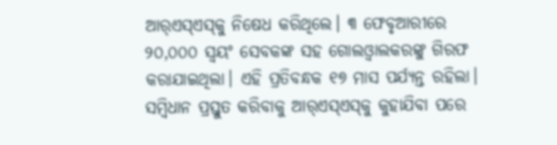ଆର୍‌ଏସ୍‌ଏସ୍‌କୁ ନିଷେଧ କରିଥିଲେ। ୩ ଫେବୃଆରୀରେ ୨୦,୦୦୦ ସ୍ବୟଂ ସେବକଙ୍କ ସହ ଗୋଲଓ୍ବାଲକରଙ୍କୁ ଗିରଫ କରାଯାଇଥିଲା। ଏହି ପ୍ରତିବନ୍ଧକ ୧୭ ମାସ ପର୍ଯ୍ୟନ୍ତ ରହିଲା। ସମ୍ବିଧାନ ପ୍ରସ୍ତୁତ କରିବାକୁ ଆର୍‌ଏସ୍‌ଏସ୍‌କୁ କୁହାଯିବା ପରେ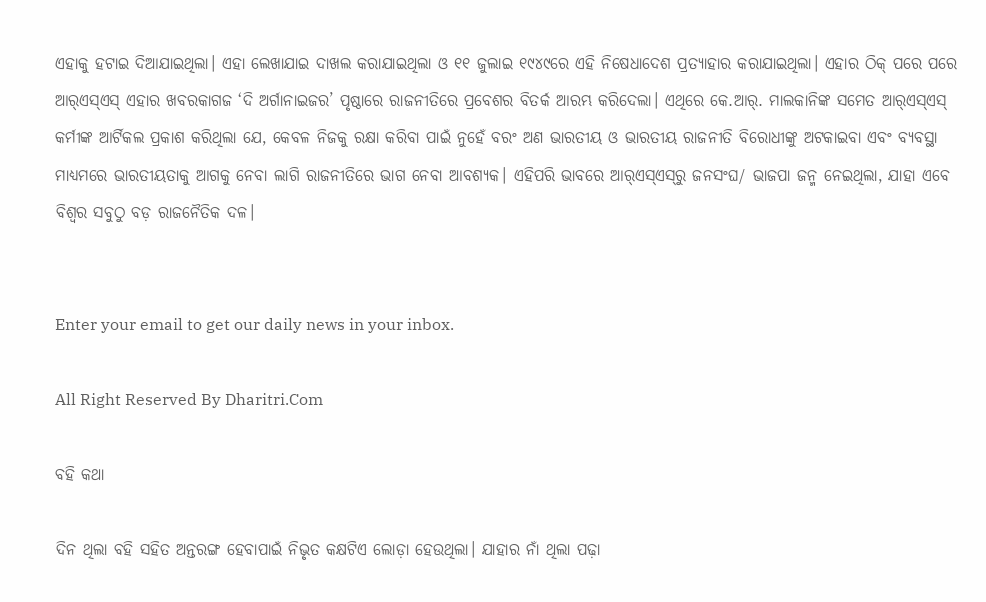ଏହାକୁ ହଟାଇ ଦିଆଯାଇଥିଲା। ଏହା ଲେଖାଯାଇ ଦାଖଲ କରାଯାଇଥିଲା ଓ ୧୧ ଜୁଲାଇ ୧୯୪୯ରେ ଏହି ନିଷେଧାଦେଶ ପ୍ରତ୍ୟାହାର କରାଯାଇଥିଲା। ଏହାର ଠିକ୍‌ ପରେ ପରେ ଆର୍‌ଏସ୍‌ଏସ୍‌ ଏହାର ଖବରକାଗଜ ‘ଦି ଅର୍ଗାନାଇଜର’ ପୃଷ୍ଠାରେ ରାଜନୀତିରେ ପ୍ରବେଶର ବିତର୍କ ଆରମ୍ଭ କରିଦେଲା। ଏଥିରେ କେ.ଆର୍‌. ମାଲକାନିଙ୍କ ସମେତ ଆର୍‌ଏସ୍‌ଏସ୍‌ କର୍ମୀଙ୍କ ଆର୍ଟିକଲ ପ୍ରକାଶ କରିଥିଲା ଯେ, କେବଳ ନିଜକୁ ରକ୍ଷା କରିବା ପାଇଁ ନୁହେଁ ବରଂ ଅଣ ଭାରତୀୟ ଓ ଭାରତୀୟ ରାଜନୀତି ବିରୋଧୀଙ୍କୁ ଅଟକାଇବା ଏବଂ ବ୍ୟବସ୍ଥା ମାଧ୍ୟମରେ ଭାରତୀୟତାକୁ ଆଗକୁ ନେବା ଲାଗି ରାଜନୀତିରେ ଭାଗ ନେବା ଆବଶ୍ୟକ। ଏହିପରି ଭାବରେ ଆର୍‌ଏସ୍‌ଏସ୍‌ରୁ ଜନସଂଘ/ ଭାଜପା ଜନ୍ମ ନେଇଥିଲା, ଯାହା ଏବେ ବିଶ୍ୱର ସବୁଠୁ ବଡ଼ ରାଜନୈତିକ ଦଳ।


Enter your email to get our daily news in your inbox.

All Right Reserved By Dharitri.Com

ବହି କଥା

ଦିନ ଥିଲା ବହି ସହିତ ଅନ୍ତରଙ୍ଗ ହେବାପାଇଁ ନିଭୃତ କକ୍ଷଟିଏ ଲୋଡ଼ା ହେଉଥିଲା। ଯାହାର ନାଁ ଥିଲା ପଢ଼ା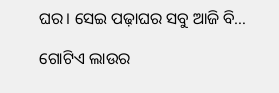ଘର। ସେଇ ପଢ଼ାଘର ସବୁ ଆଜି ବି…

ଗୋଟିଏ ଲାଉର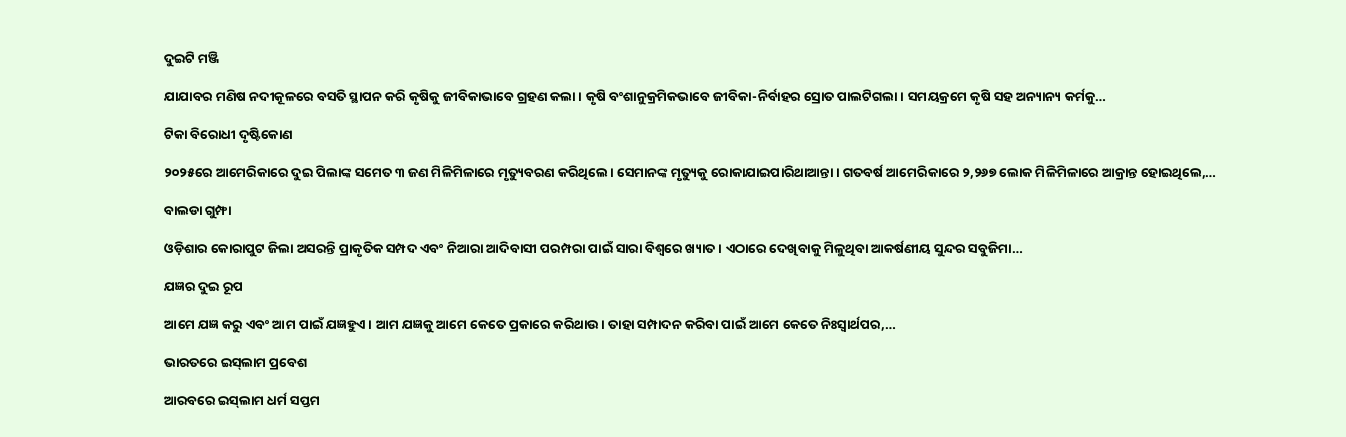ଦୁଇଟି ମଞ୍ଜି

ଯାଯାବର ମଣିଷ ନଦୀକୂଳରେ ବସତି ସ୍ଥାପନ କରି କୃଷିକୁ ଜୀବିକାଭାବେ ଗ୍ରହଣ କଲା। କୃଷି ବଂଶାନୁକ୍ରମିକଭାବେ ଜୀବିକା-ନିର୍ବାହର ସ୍ରୋତ ପାଲଟିଗଲା। ସମୟକ୍ରମେ କୃଷି ସହ ଅନ୍ୟାନ୍ୟ କର୍ମକୁ…

ଟିକା ବିରୋଧୀ ଦୃଷ୍ଟିକୋଣ

୨୦୨୫ରେ ଆମେରିକାରେ ଦୁଇ ପିଲାଙ୍କ ସମେତ ୩ ଜଣ ମିଳିମିଳାରେ ମୃତ୍ୟୁବରଣ କରିଥିଲେ। ସେମାନଙ୍କ ମୃତ୍ୟୁକୁ ରୋକାଯାଇପାରିଥାଆନ୍ତା। ଗତବର୍ଷ ଆମେରିକାରେ ୨,୨୬୭ ଲୋକ ମିଳିମିଳାରେ ଆକ୍ରାନ୍ତ ହୋଇଥିଲେ,…

ବାଲଡା ଗୁମ୍ଫା

ଓଡ଼ିଶାର କୋରାପୁଟ ଜିଲା ଅସରନ୍ତି ପ୍ରାକୃତିକ ସମ୍ପଦ ଏବଂ ନିଆରା ଆଦିବାସୀ ପରମ୍ପରା ପାଇଁ ସାରା ବିଶ୍ବରେ ଖ୍ୟାତ। ଏଠାରେ ଦେଖିବାକୁ ମିଳୁଥିବା ଆକର୍ଷଣୀୟ ସୁନ୍ଦର ସବୁଜିମା…

ଯଜ୍ଞର ଦୁଇ ରୂପ

ଆମେ ଯଜ୍ଞ କରୁ ଏବଂ ଆମ ପାଇଁ ଯଜ୍ଞହୁଏ। ଆମ ଯଜ୍ଞକୁ ଆମେ କେତେ ପ୍ରକାରେ କରିଥାଉ। ତାହା ସମ୍ପାଦନ କରିବା ପାଇଁ ଆମେ କେତେ ନିଃସ୍ବାର୍ଥପର,…

ଭାରତରେ ଇସ୍‌ଲାମ ପ୍ରବେଶ

ଆରବରେ ଇସ୍‌ଲାମ ଧର୍ମ ସପ୍ତମ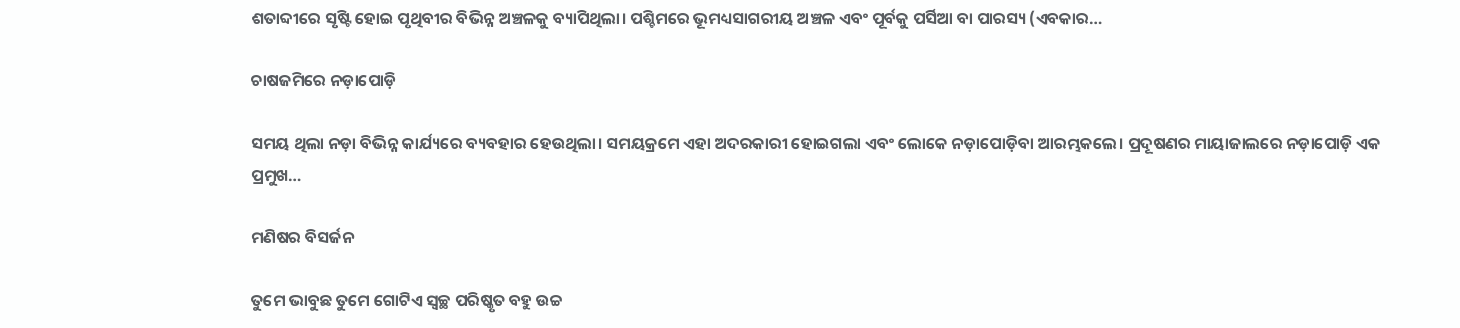ଶତାବ୍ଦୀରେ ସୃଷ୍ଟି ହୋଇ ପୃଥିବୀର ବିଭିନ୍ନ ଅଞ୍ଚଳକୁ ବ୍ୟାପିଥିଲା। ପଶ୍ଚିମରେ ଭୂମଧ୍ୟସାଗରୀୟ ଅଞ୍ଚଳ ଏବଂ ପୂର୍ବକୁ ପର୍ସିଆ ବା ପାରସ୍ୟ (ଏବକାର…

ଚାଷଜମିରେ ନଡ଼ାପୋଡ଼ି

ସମୟ ଥିଲା ନଡ଼ା ବିଭିନ୍ନ କାର୍ଯ୍ୟରେ ବ୍ୟବହାର ହେଉଥିଲା। ସମୟକ୍ରମେ ଏହା ଅଦରକାରୀ ହୋଇଗଲା ଏବଂ ଲୋକେ ନଡ଼ାପୋଡ଼ିବା ଆରମ୍ଭକଲେ। ପ୍ରଦୂଷଣର ମାୟାଜାଲରେ ନଡ଼ାପୋଡ଼ି ଏକ ପ୍ରମୁଖ…

ମଣିଷର ବିସର୍ଜନ

ତୁମେ ଭାବୁଛ ତୁମେ ଗୋଟିଏ ସ୍ବଚ୍ଛ ପରିଷ୍କୃତ ବହୁ ଉଚ୍ଚ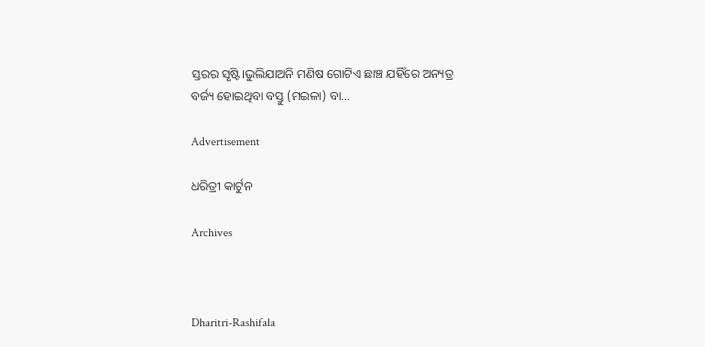ସ୍ତରର ସୃଷ୍ଟି।ଭୁଲିଯାଅନି ମଣିଷ ଗୋଟିଏ ଛାଞ୍ଚ ଯହିଁରେ ଅନ୍ୟତ୍ର ବର୍ଜ୍ୟ ହୋଇଥିବା ବସ୍ତୁ (ମଇଳା) ବା…

Advertisement

ଧରିତ୍ରୀ କାର୍ଟୁନ

Archives



Dharitri-Rashifala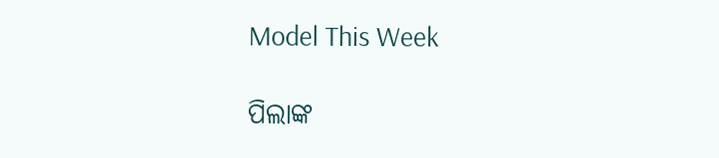Model This Week

ପିଲାଙ୍କ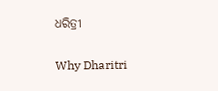ଧରିତ୍ରୀ

Why Dharitri